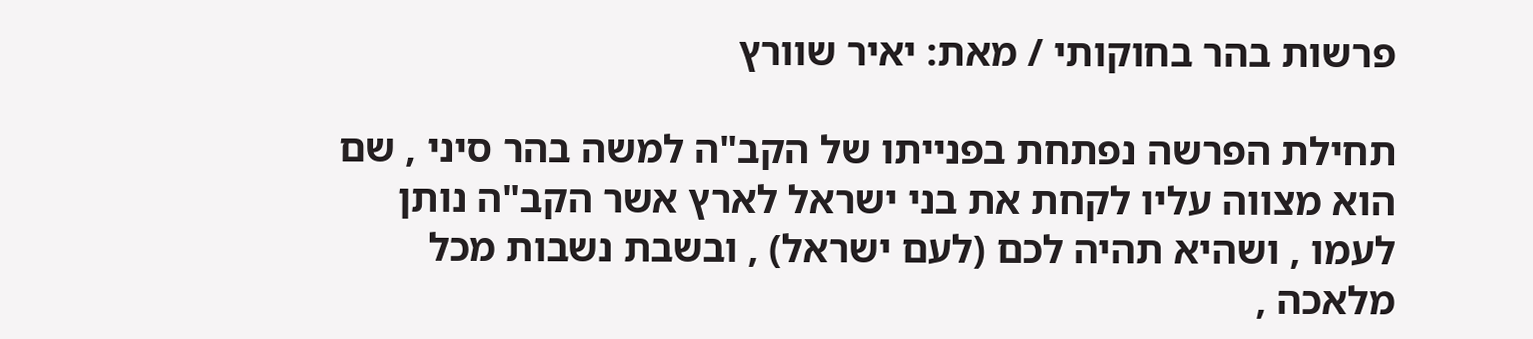פרשות בהר בחוקותי / מאת: יאיר שוורץ

תחילת הפרשה נפתחת בפנייתו של הקב"ה למשה בהר סיני , שם הוא מצווה עליו לקחת את בני ישראל לארץ אשר הקב"ה נותן לעמו , ושהיא תהיה לכם (לעם ישראל) , ובשבת נשבות מכל מלאכה ,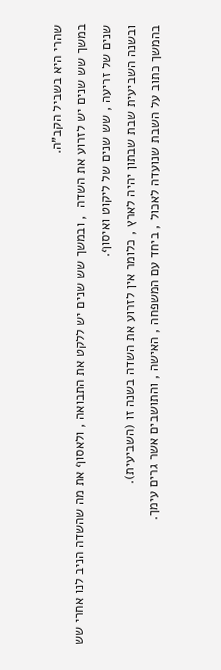שהרי היא בשביל הקב"ה.
במשך שש שנים יש לזרוע את השדה  , ובמשך שש שנים יש ללקט את התבואה , ולאסוף את מה שהשדה הניב לנו אחרי שש שנים של זריעה , שש שנים של ליקוט ואיסוף.
ובשנה השביעית שבת שבתון יהיה לארץ , כלומר אין לזרוע את השדה בשנה זו (השביעית).
בהמשך כתוב על השבת שנועדה לאכול , ביחד עם המשפחה , האישה , והתושבים אשר גרים עימך.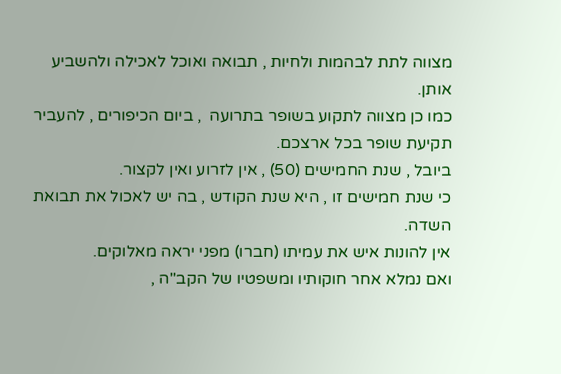מצווה לתת לבהמות ולחיות , תבואה ואוכל לאכילה ולהשביע אותן.
כמו כן מצווה לתקוע בשופר בתרועה  , ביום הכיפורים , להעביר תקיעת שופר בכל ארצכם.
ביובל , שנת החמישים (50) , אין לזרוע ואין לקצור.
כי שנת חמישים זו , היא שנת הקודש , בה יש לאכול את תבואת השדה.
אין להונות איש את עמיתו (חברו) מפני יראה מאלוקים.
ואם נמלא אחר חוקותיו ומשפטיו של הקב"ה ,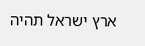ארץ ישראל תהיה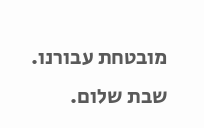מובטחת עבורנו.
שבת שלום.